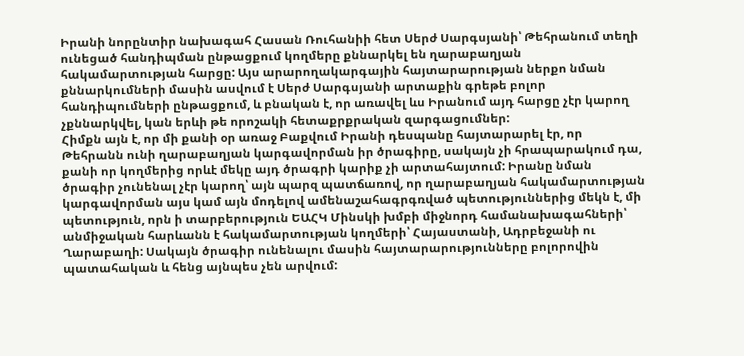Իրանի նորընտիր նախագահ Հասան Ռուհանիի հետ Սերժ Սարգսյանի՝ Թեհրանում տեղի ունեցած հանդիպման ընթացքում կողմերը քննարկել են ղարաբաղյան հակամարտության հարցը: Այս արարողակարգային հայտարարության ներքո նման քննարկումների մասին ասվում է Սերժ Սարգսյանի արտաքին գրեթե բոլոր հանդիպումների ընթացքում, և բնական է, որ առավել ևս Իրանում այդ հարցը չէր կարող չքննարկվել, կան երևի թե որոշակի հետաքրքրական զարգացումներ:
Հիմքն այն է, որ մի քանի օր առաջ Բաքվում Իրանի դեսպանը հայտարարել էր, որ Թեհրանն ունի ղարաբաղյան կարգավորման իր ծրագիրը, սակայն չի հրապարակում դա, քանի որ կողմերից որևէ մեկը այդ ծրագրի կարիք չի արտահայտում: Իրանը նման ծրագիր չունենալ չէր կարող՝ այն պարզ պատճառով, որ ղարաբաղյան հակամարտության կարգավորման այս կամ այն մոդելով ամենաշահագրգռված պետություններից մեկն է, մի պետություն, որն ի տարբերություն ԵԱՀԿ Մինսկի խմբի միջնորդ համանախագահների՝ անմիջական հարևանն է հակամարտության կողմերի՝ Հայաստանի, Ադրբեջանի ու Ղարաբաղի: Սակայն ծրագիր ունենալու մասին հայտարարությունները բոլորովին պատահական և հենց այնպես չեն արվում: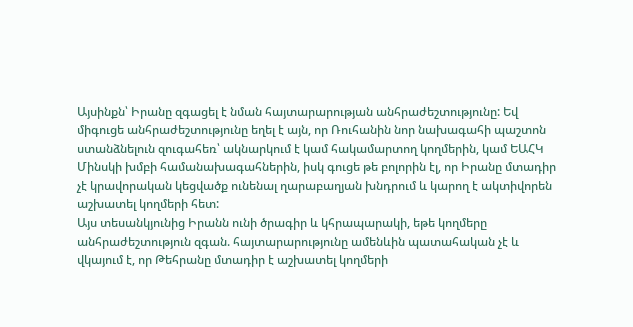Այսինքն՝ Իրանը զգացել է նման հայտարարության անհրաժեշտությունը: Եվ միգուցե անհրաժեշտությունը եղել է այն, որ Ռուհանին նոր նախագահի պաշտոն ստանձնելուն զուգահեռ՝ ակնարկում է կամ հակամարտող կողմերին, կամ ԵԱՀԿ Մինսկի խմբի համանախագահներին, իսկ գուցե թե բոլորին էլ, որ Իրանը մտադիր չէ կրավորական կեցվածք ունենալ ղարաբաղյան խնդրում և կարող է ակտիվորեն աշխատել կողմերի հետ:
Այս տեսանկյունից Իրանն ունի ծրագիր և կհրապարակի, եթե կողմերը անհրաժեշտություն զգան. հայտարարությունը ամենևին պատահական չէ և վկայում է, որ Թեհրանը մտադիր է աշխատել կողմերի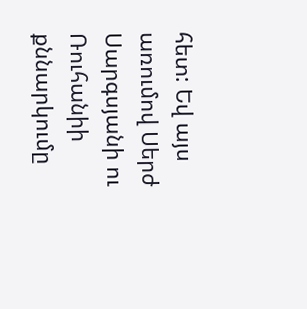հետ: Եվ այս առումով Սերժ Սարգսյանի ու Ռուհանիի քննարկումը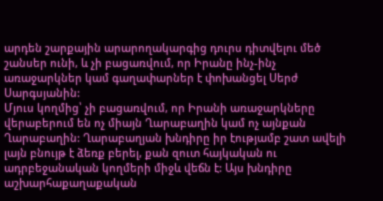արդեն շարքային արարողակարգից դուրս դիտվելու մեծ շանսեր ունի, և չի բացառվում, որ Իրանը ինչ-ինչ առաջարկներ կամ գաղափարներ է փոխանցել Սերժ Սարգսյանին:
Մյուս կողմից՝ չի բացառվում, որ Իրանի առաջարկները վերաբերում են ոչ միայն Ղարաբաղին կամ ոչ այնքան Ղարաբաղին: Ղարաբաղյան խնդիրը իր էությամբ շատ ավելի լայն բնույթ է ձեռք բերել, քան զուտ հայկական ու ադրբեջանական կողմերի միջև վեճն է: Այս խնդիրը աշխարհաքաղաքական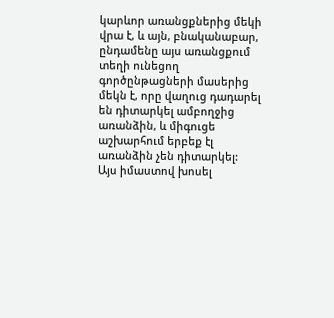կարևոր առանցքներից մեկի վրա է, և այն, բնականաբար, ընդամենը այս առանցքում տեղի ունեցող գործընթացների մասերից մեկն է, որը վաղուց դադարել են դիտարկել ամբողջից առանձին, և միգուցե աշխարհում երբեք էլ առանձին չեն դիտարկել:
Այս իմաստով խոսել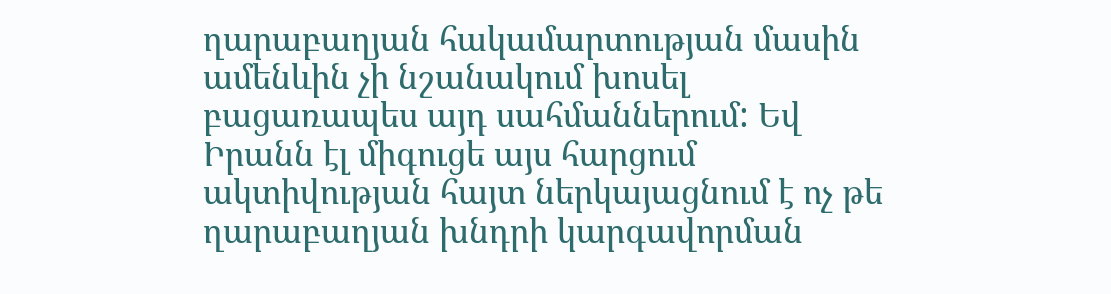ղարաբաղյան հակամարտության մասին ամենևին չի նշանակում խոսել բացառապես այդ սահմաններում: Եվ Իրանն էլ միգուցե այս հարցում ակտիվության հայտ ներկայացնում է ոչ թե ղարաբաղյան խնդրի կարգավորման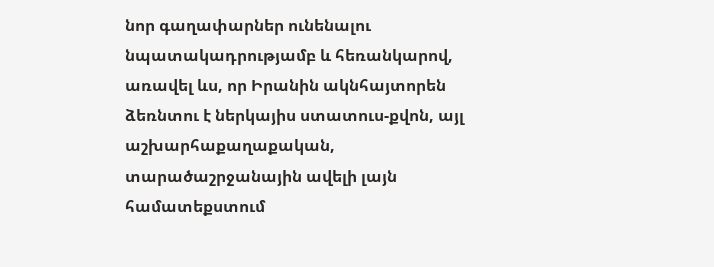նոր գաղափարներ ունենալու նպատակադրությամբ և հեռանկարով, առավել ևս, որ Իրանին ակնհայտորեն ձեռնտու է ներկայիս ստատուս-քվոն, այլ աշխարհաքաղաքական, տարածաշրջանային ավելի լայն համատեքստում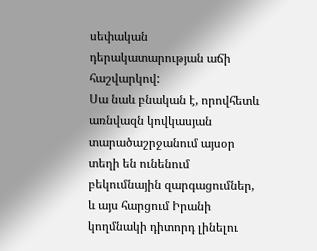սեփական դերակատարության աճի հաշվարկով:
Սա նաև բնական է, որովհետև առնվազն կովկասյան տարածաշրջանում այսօր տեղի են ունենում բեկումնային զարգացումներ, և այս հարցում Իրանի կողմնակի դիտորդ լինելու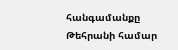հանգամանքը Թեհրանի համար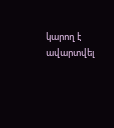կարող է ավարտվել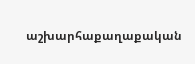աշխարհաքաղաքական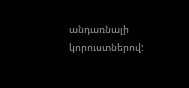անդառնալի կորուստներով: